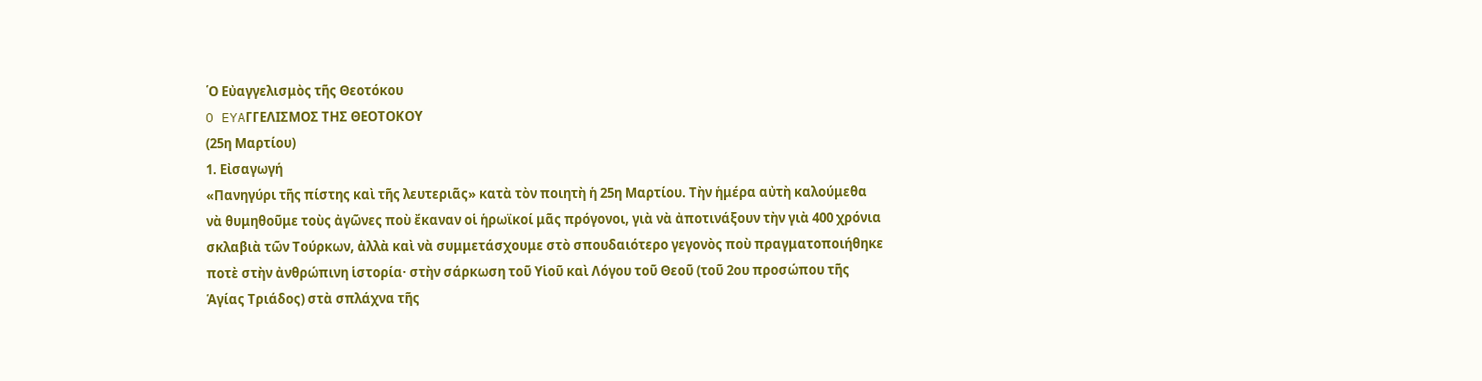῾Ο Εὐαγγελισμὸς τῆς Θεοτόκου
O EYAΓΓΕΛΙΣΜΟΣ ΤΗΣ ΘΕΟΤΟΚΟΥ
(25η Μαρτίου)
1. Εἰσαγωγή
«Πανηγύρι τῆς πίστης καὶ τῆς λευτεριᾶς» κατὰ τὸν ποιητὴ ἡ 25η Μαρτίου. Τὴν ἡμέρα αὐτὴ καλούμεθα νὰ θυμηθοῦμε τοὺς ἀγῶνες ποὺ ἔκαναν οἱ ἡρωϊκοί μᾶς πρόγονοι, γιὰ νὰ ἀποτινάξουν τὴν γιὰ 400 χρόνια σκλαβιὰ τῶν Τούρκων, ἀλλὰ καὶ νὰ συμμετάσχουμε στὸ σπουδαιότερο γεγονὸς ποὺ πραγματοποιήθηκε ποτὲ στὴν ἀνθρώπινη ἱστορία· στὴν σάρκωση τοῦ Υἱοῦ καὶ Λόγου τοῦ Θεοῦ (τοῦ 2ου προσώπου τῆς Ἁγίας Τριάδος) στὰ σπλάχνα τῆς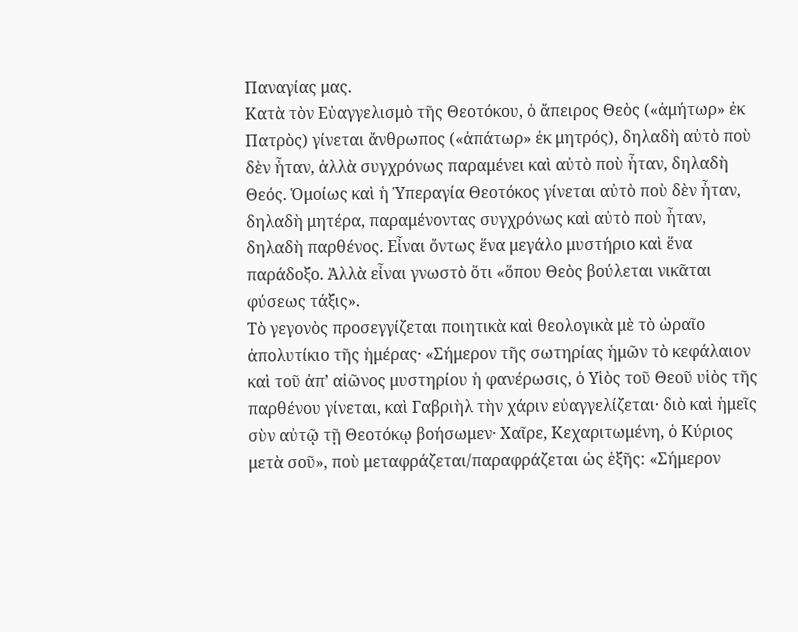Παναγίας μας.
Κατὰ τὸν Εὐαγγελισμὸ τῆς Θεοτόκου, ὁ ἄπειρος Θεὸς («ἀμήτωρ» ἐκ Πατρὸς) γίνεται ἄνθρωπος («ἀπάτωρ» ἐκ μητρός), δηλαδὴ αὐτὸ ποὺ δὲν ἦταν, ἀλλὰ συγχρόνως παραμένει καὶ αὐτὸ ποὺ ἦταν, δηλαδὴ Θεός. Ὁμοίως καὶ ἡ Ὑπεραγία Θεοτόκος γίνεται αὐτὸ ποὺ δὲν ἦταν, δηλαδὴ μητέρα, παραμένοντας συγχρόνως καὶ αὐτὸ ποὺ ἦταν, δηλαδὴ παρθένος. Εἶναι ὄντως ἕνα μεγάλο μυστήριο καὶ ἕνα παράδοξο. Ἀλλὰ εἶναι γνωστὸ ὅτι «ὅπου Θεὸς βούλεται νικᾶται φύσεως τάξις».
Τὸ γεγονὸς προσεγγίζεται ποιητικὰ καὶ θεολογικὰ μὲ τὸ ὡραῖο ἀπολυτίκιο τῆς ἡμέρας· «Σήμερον τῆς σωτηρίας ἡμῶν τὸ κεφάλαιον καὶ τοῦ ἀπ’ αἰῶνος μυστηρίου ἡ φανέρωσις, ὁ Υἱὸς τοῦ Θεοῦ υἱὸς τῆς παρθένου γίνεται, καὶ Γαβριὴλ τὴν χάριν εὐαγγελίζεται· διὸ καὶ ἡμεῖς σὺν αὐτῷ τῇ Θεοτόκῳ βοήσωμεν· Χαῖρε, Κεχαριτωμένη, ὁ Κύριος μετὰ σοῦ», ποὺ μεταφράζεται/παραφράζεται ὡς ἑξῆς: «Σήμερον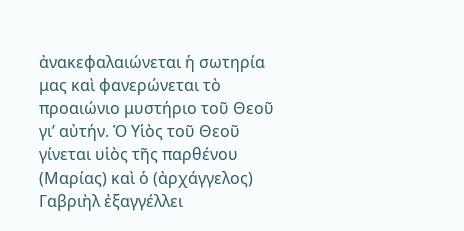ἀνακεφαλαιώνεται ἡ σωτηρία μας καὶ φανερώνεται τὸ προαιώνιο μυστήριο τοῦ Θεοῦ γι’ αὐτήν. Ὁ Υἱὸς τοῦ Θεοῦ γίνεται υἱὸς τῆς παρθένου (Μαρίας) καὶ ὁ (ἀρχάγγελος) Γαβριὴλ ἐξαγγέλλει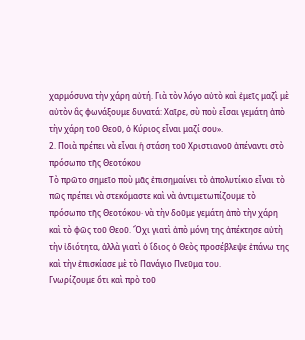χαρμόσυνα τὴν χάρη αὐτή. Γιὰ τὸν λόγο αὐτὸ καὶ ἐμεῖς μαζὶ μὲ αὐτὸν ἂς φωνάξουμε δυνατά: Χαῖρε, σὺ ποὺ εἶσαι γεμάτη ἀπὸ τὴν χάρη τοῦ Θεοῦ, ὁ Κύριος εἶναι μαζί σου».
2. Ποιὰ πρέπει νὰ εἶναι ἡ στάση τοῦ Χριστιανοῦ ἀπέναντι στὸ πρόσωπο τῆς Θεοτόκου
Τὸ πρῶτο σημεῖο ποὺ μᾶς ἐπισημαίνει τὸ ἀπολυτίκιο εἶναι τὸ πῶς πρέπει νὰ στεκόμαστε καὶ νὰ ἀντιμετωπίζουμε τὸ πρόσωπο τῆς Θεοτόκου· νὰ τὴν δοῦμε γεμάτη ἀπὸ τὴν χάρη καὶ τὸ φῶς τοῦ Θεοῦ. Ὄχι γιατὶ ἀπὸ μόνη της ἀπέκτησε αὐτὴ τὴν ἰδιότητα, ἀλλὰ γιατὶ ὁ ἴδιος ὁ Θεὸς προσέβλεψε ἐπάνω της καὶ τὴν ἐπισκίασε μὲ τὸ Πανάγιο Πνεῦμα του.
Γνωρίζουμε ὅτι καὶ πρὸ τοῦ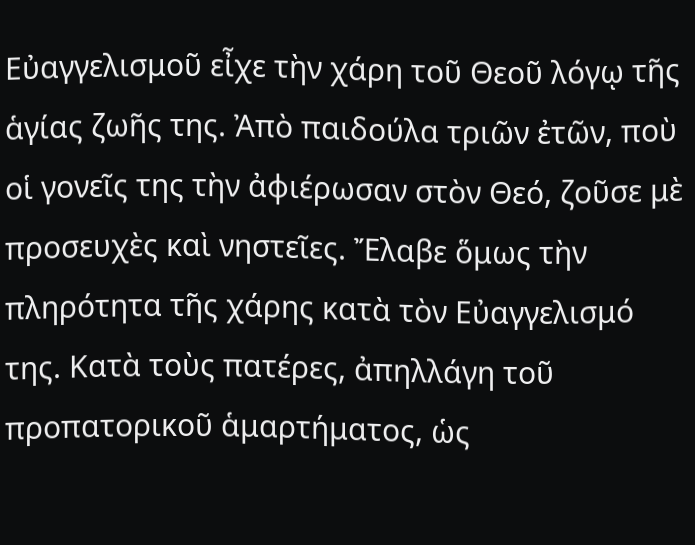Εὐαγγελισμοῦ εἶχε τὴν χάρη τοῦ Θεοῦ λόγῳ τῆς ἁγίας ζωῆς της. Ἀπὸ παιδούλα τριῶν ἐτῶν, ποὺ οἱ γονεῖς της τὴν ἀφιέρωσαν στὸν Θεό, ζοῦσε μὲ προσευχὲς καὶ νηστεῖες. Ἔλαβε ὅμως τὴν πληρότητα τῆς χάρης κατὰ τὸν Εὐαγγελισμό της. Κατὰ τοὺς πατέρες, ἀπηλλάγη τοῦ προπατορικοῦ ἁμαρτήματος, ὡς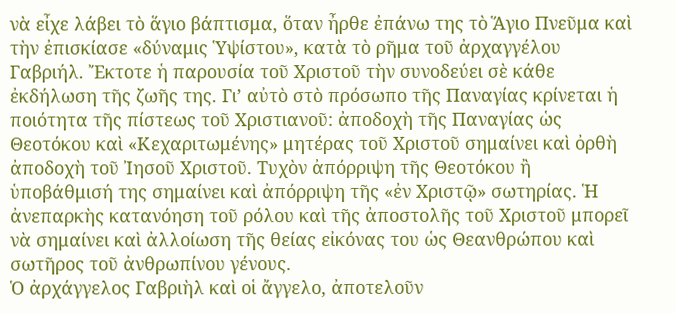νὰ εἶχε λάβει τὸ ἅγιο βάπτισμα, ὅταν ἦρθε ἐπάνω της τὸ Ἅγιο Πνεῦμα καὶ τὴν ἐπισκίασε «δύναμις Ὑψίστου», κατὰ τὸ ρῆμα τοῦ ἀρχαγγέλου Γαβριήλ. Ἔκτοτε ἡ παρουσία τοῦ Χριστοῦ τὴν συνοδεύει σὲ κάθε ἐκδήλωση τῆς ζωῆς της. Γι’ αὐτὸ στὸ πρόσωπο τῆς Παναγίας κρίνεται ἡ ποιότητα τῆς πίστεως τοῦ Χριστιανοῦ: ἀποδοχὴ τῆς Παναγίας ὡς Θεοτόκου καὶ «Κεχαριτωμένης» μητέρας τοῦ Χριστοῦ σημαίνει καὶ ὀρθὴ ἀποδοχὴ τοῦ Ἰησοῦ Χριστοῦ. Τυχὸν ἀπόρριψη τῆς Θεοτόκου ἢ ὑποβάθμισή της σημαίνει καὶ ἀπόρριψη τῆς «ἐν Χριστῷ» σωτηρίας. Ἡ ἀνεπαρκὴς κατανόηση τοῦ ρόλου καὶ τῆς ἀποστολῆς τοῦ Χριστοῦ μπορεῖ νὰ σημαίνει καὶ ἀλλοίωση τῆς θείας εἰκόνας του ὡς Θεανθρώπου καὶ σωτῆρος τοῦ ἀνθρωπίνου γένους.
Ὁ ἀρχάγγελος Γαβριὴλ καὶ οἱ ἄγγελο, ἀποτελοῦν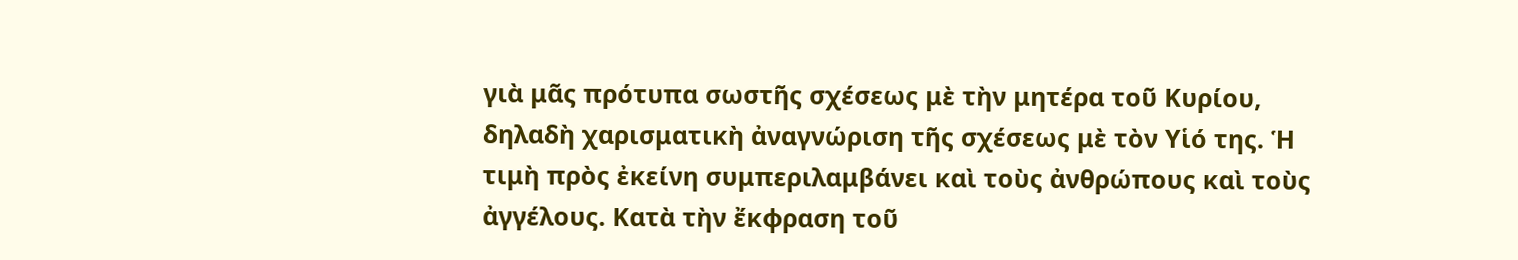γιὰ μᾶς πρότυπα σωστῆς σχέσεως μὲ τὴν μητέρα τοῦ Κυρίου, δηλαδὴ χαρισματικὴ ἀναγνώριση τῆς σχέσεως μὲ τὸν Υἱό της. Ἡ τιμὴ πρὸς ἐκείνη συμπεριλαμβάνει καὶ τοὺς ἀνθρώπους καὶ τοὺς ἀγγέλους. Κατὰ τὴν ἔκφραση τοῦ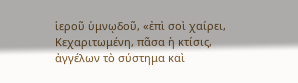ἱεροῦ ὑμνῳδοῦ, «ἐπὶ σοὶ χαίρει, Κεχαριτωμένη, πᾶσα ἡ κτίσις, ἀγγέλων τὸ σύστημα καὶ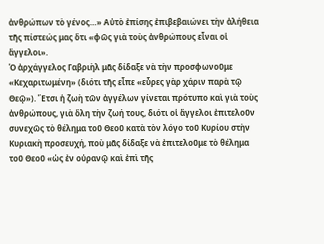ἀνθρώπων τὸ γένος…» Αὐτὸ ἐπίσης ἐπιβεβαιώνει τὴν ἀλήθεια τῆς πίστεώς μας ὅτι «φῶς γιὰ τοὺς ἀνθρώπους εἶναι οἱ ἄγγελοι».
Ὁ ἀρχάγγελος Γαβριὴλ μᾶς δίδαξε νὰ τὴν προσφωνοῦμε «Κεχαριτωμένη» (διότι τῆς εἶπε «εὖρες γὰρ χάριν παρὰ τῷ Θεῷ»). Ἔτσι ἡ ζωὴ τῶν ἀγγέλων γίνεται πρότυπο καὶ γιὰ τοὺς ἀνθρώπους, γιὰ ὅλη τὴν ζωή τους, διότι οἱ ἄγγελοι ἐπιτελοῦν συνεχῶς τὸ θέλημα τοῦ Θεοῦ κατὰ τὸν λόγο τοῦ Κυρίου στὴν Κυριακὴ προσευχή, ποὺ μᾶς δίδαξε νὰ ἐπιτελοῦμε τὸ θέλημα τοῦ Θεοῦ «ὡς ἐν οὐρανῷ καὶ ἐπὶ τῆς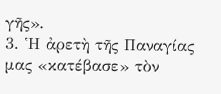γῆς».
3. Ἡ ἀρετὴ τῆς Παναγίας μας «κατέβασε» τὸν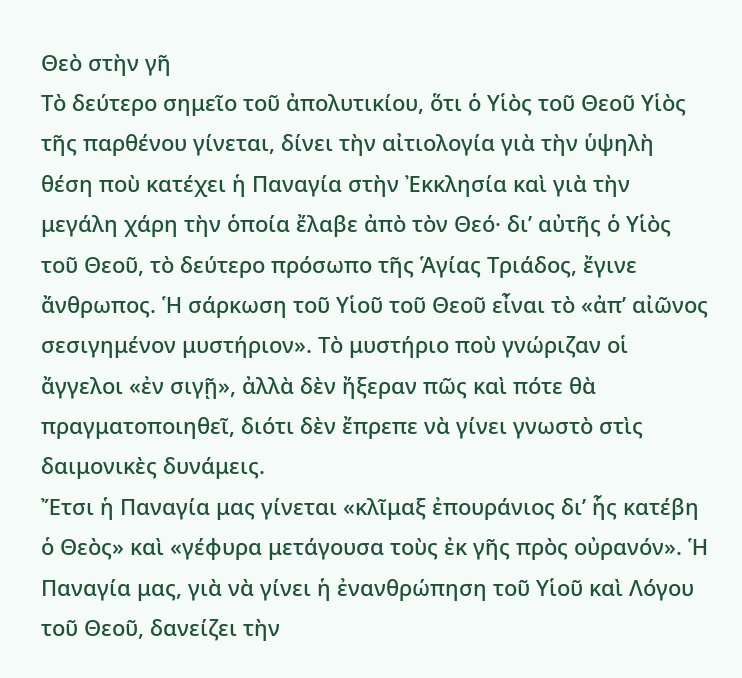Θεὸ στὴν γῆ
Τὸ δεύτερο σημεῖο τοῦ ἀπολυτικίου, ὅτι ὁ Υἱὸς τοῦ Θεοῦ Υἱὸς τῆς παρθένου γίνεται, δίνει τὴν αἰτιολογία γιὰ τὴν ὑψηλὴ θέση ποὺ κατέχει ἡ Παναγία στὴν Ἐκκλησία καὶ γιὰ τὴν μεγάλη χάρη τὴν ὁποία ἔλαβε ἀπὸ τὸν Θεό· δι’ αὐτῆς ὁ Υἱὸς τοῦ Θεοῦ, τὸ δεύτερο πρόσωπο τῆς Ἁγίας Τριάδος, ἔγινε ἄνθρωπος. Ἡ σάρκωση τοῦ Υἱοῦ τοῦ Θεοῦ εἶναι τὸ «ἀπ’ αἰῶνος σεσιγημένον μυστήριον». Τὸ μυστήριο ποὺ γνώριζαν οἱ ἄγγελοι «ἐν σιγῇ», ἀλλὰ δὲν ἤξεραν πῶς καὶ πότε θὰ πραγματοποιηθεῖ, διότι δὲν ἔπρεπε νὰ γίνει γνωστὸ στὶς δαιμονικὲς δυνάμεις.
Ἔτσι ἡ Παναγία μας γίνεται «κλῖμαξ ἐπουράνιος δι’ ἧς κατέβη ὁ Θεὸς» καὶ «γέφυρα μετάγουσα τοὺς ἐκ γῆς πρὸς οὐρανόν». Ἡ Παναγία μας, γιὰ νὰ γίνει ἡ ἐνανθρώπηση τοῦ Υἱοῦ καὶ Λόγου τοῦ Θεοῦ, δανείζει τὴν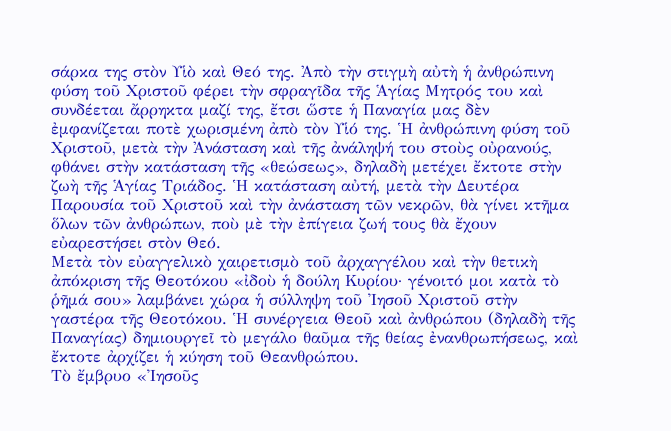σάρκα της στὸν Υἱὸ καὶ Θεό της. Ἀπὸ τὴν στιγμὴ αὐτὴ ἡ ἀνθρώπινη φύση τοῦ Χριστοῦ φέρει τὴν σφραγῖδα τῆς Ἁγίας Μητρός του καὶ συνδέεται ἄρρηκτα μαζί της, ἔτσι ὥστε ἡ Παναγία μας δὲν ἐμφανίζεται ποτὲ χωρισμένη ἀπὸ τὸν Υἱό της. Ἡ ἀνθρώπινη φύση τοῦ Χριστοῦ, μετὰ τὴν Ἀνάσταση καὶ τῆς ἀνάληψή του στοὺς οὐρανούς, φθάνει στὴν κατάσταση τῆς «θεώσεως», δηλαδὴ μετέχει ἔκτοτε στὴν ζωὴ τῆς Ἁγίας Τριάδος. Ἡ κατάσταση αὐτή, μετὰ τὴν Δευτέρα Παρουσία τοῦ Χριστοῦ καὶ τὴν ἀνάσταση τῶν νεκρῶν, θὰ γίνει κτῆμα ὅλων τῶν ἀνθρώπων, ποὺ μὲ τὴν ἐπίγεια ζωή τους θὰ ἔχουν εὐαρεστήσει στὸν Θεό.
Μετὰ τὸν εὐαγγελικὸ χαιρετισμὸ τοῦ ἀρχαγγέλου καὶ τὴν θετικὴ ἀπόκριση τῆς Θεοτόκου «ἰδοὺ ἡ δούλη Κυρίου· γένοιτό μοι κατὰ τὸ ῥῆμά σου» λαμβάνει χώρα ἡ σύλληψη τοῦ Ἰησοῦ Χριστοῦ στὴν γαστέρα τῆς Θεοτόκου. Ἡ συνέργεια Θεοῦ καὶ ἀνθρώπου (δηλαδὴ τῆς Παναγίας) δημιουργεῖ τὸ μεγάλο θαῦμα τῆς θείας ἐνανθρωπήσεως, καὶ ἔκτοτε ἀρχίζει ἡ κύηση τοῦ Θεανθρώπου.
Τὸ ἔμβρυο «Ἰησοῦς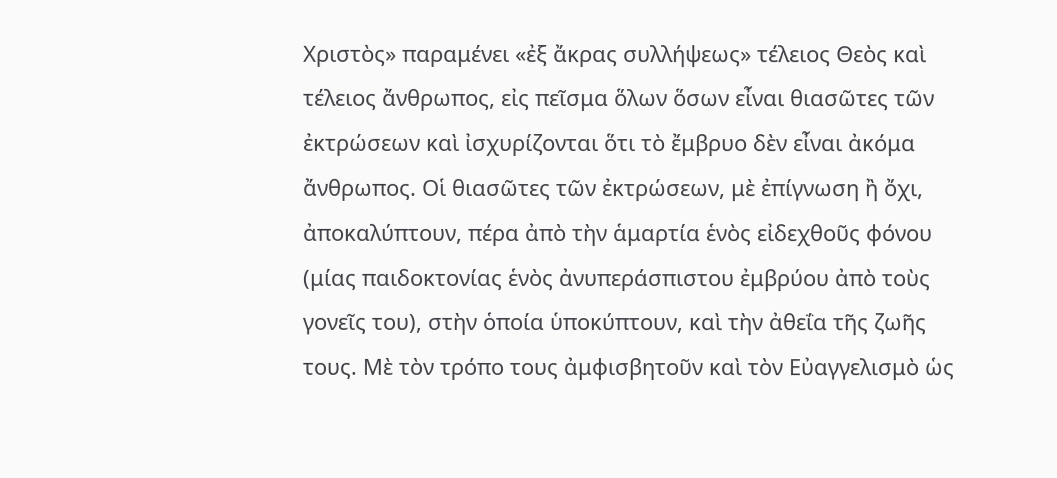Χριστὸς» παραμένει «ἐξ ἄκρας συλλήψεως» τέλειος Θεὸς καὶ τέλειος ἄνθρωπος, εἰς πεῖσμα ὅλων ὅσων εἶναι θιασῶτες τῶν ἐκτρώσεων καὶ ἰσχυρίζονται ὅτι τὸ ἔμβρυο δὲν εἶναι ἀκόμα ἄνθρωπος. Οἱ θιασῶτες τῶν ἐκτρώσεων, μὲ ἐπίγνωση ἢ ὄχι, ἀποκαλύπτουν, πέρα ἀπὸ τὴν ἁμαρτία ἑνὸς εἰδεχθοῦς φόνου (μίας παιδοκτονίας ἑνὸς ἀνυπεράσπιστου ἐμβρύου ἀπὸ τοὺς γονεῖς του), στὴν ὁποία ὑποκύπτουν, καὶ τὴν ἀθεΐα τῆς ζωῆς τους. Μὲ τὸν τρόπο τους ἀμφισβητοῦν καὶ τὸν Εὐαγγελισμὸ ὡς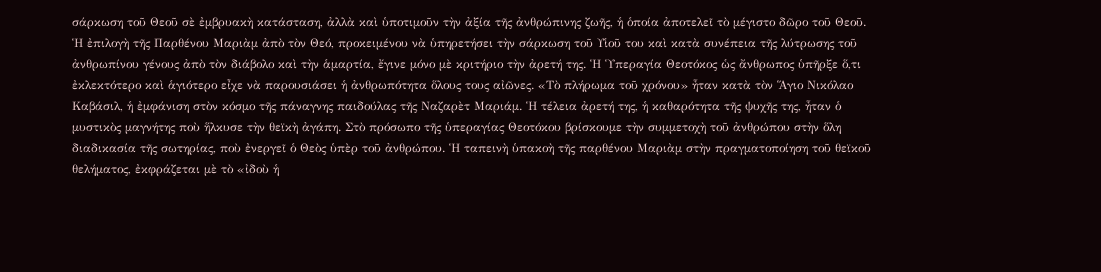σάρκωση τοῦ Θεοῦ σὲ ἐμβρυακὴ κατάσταση, ἀλλὰ καὶ ὑποτιμοῦν τὴν ἀξία τῆς ἀνθρώπινης ζωῆς, ἡ ὁποία ἀποτελεῖ τὸ μέγιστο δῶρο τοῦ Θεοῦ.
Ἡ ἐπιλογὴ τῆς Παρθένου Μαριὰμ ἀπὸ τὸν Θεό, προκειμένου νὰ ὑπηρετήσει τὴν σάρκωση τοῦ Υἱοῦ του καὶ κατὰ συνέπεια τῆς λύτρωσης τοῦ ἀνθρωπίνου γένους ἀπὸ τὸν διάβολο καὶ τὴν ἁμαρτία, ἔγινε μόνο μὲ κριτήριο τὴν ἀρετή της. Ἡ Ὑπεραγία Θεοτόκος ὡς ἄνθρωπος ὑπῆρξε ὅ,τι ἐκλεκτότερο καὶ ἁγιότερο εἶχε νὰ παρουσιάσει ἡ ἀνθρωπότητα ὅλους τους αἰῶνες. «Τὸ πλήρωμα τοῦ χρόνου» ἦταν κατὰ τὸν Ἅγιο Νικόλαο Καβάσιλ, ἡ ἐμφάνιση στὸν κόσμο τῆς πάναγνης παιδούλας τῆς Ναζαρὲτ Μαριάμ. Ἡ τέλεια ἀρετή της, ἡ καθαρότητα τῆς ψυχῆς της, ἦταν ὁ μυστικὸς μαγνήτης ποὺ ἥλκυσε τὴν θεϊκὴ ἀγάπη. Στὸ πρόσωπο τῆς ὑπεραγίας Θεοτόκου βρίσκουμε τὴν συμμετοχὴ τοῦ ἀνθρώπου στὴν ὅλη διαδικασία τῆς σωτηρίας, ποὺ ἐνεργεῖ ὁ Θεὸς ὑπὲρ τοῦ ἀνθρώπου. Ἡ ταπεινὴ ὑπακοὴ τῆς παρθένου Μαριὰμ στὴν πραγματοποίηση τοῦ θεϊκοῦ θελήματος, ἐκφράζεται μὲ τὸ «ἰδοὺ ἡ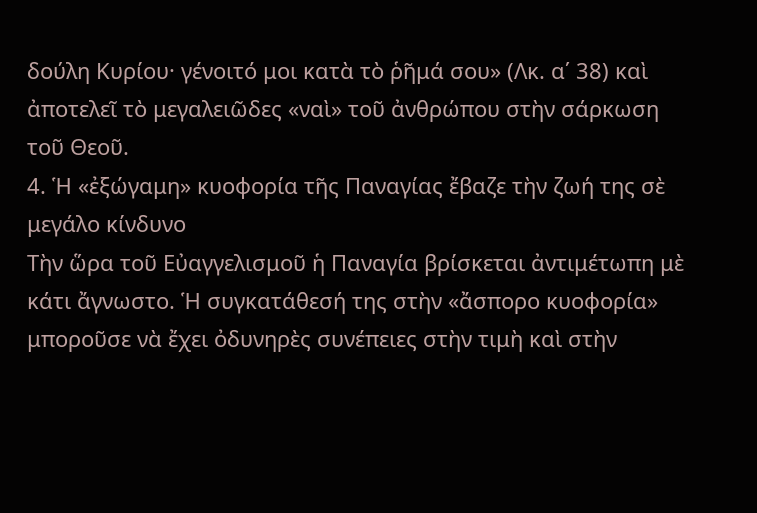δούλη Κυρίου· γένοιτό μοι κατὰ τὸ ῥῆμά σου» (Λκ. α΄ 38) καὶ ἀποτελεῖ τὸ μεγαλειῶδες «ναὶ» τοῦ ἀνθρώπου στὴν σάρκωση τοῦ Θεοῦ.
4. Ἡ «ἐξώγαμη» κυοφορία τῆς Παναγίας ἔβαζε τὴν ζωή της σὲ μεγάλο κίνδυνο
Τὴν ὥρα τοῦ Εὐαγγελισμοῦ ἡ Παναγία βρίσκεται ἀντιμέτωπη μὲ κάτι ἄγνωστο. Ἡ συγκατάθεσή της στὴν «ἄσπορο κυοφορία» μποροῦσε νὰ ἔχει ὀδυνηρὲς συνέπειες στὴν τιμὴ καὶ στὴν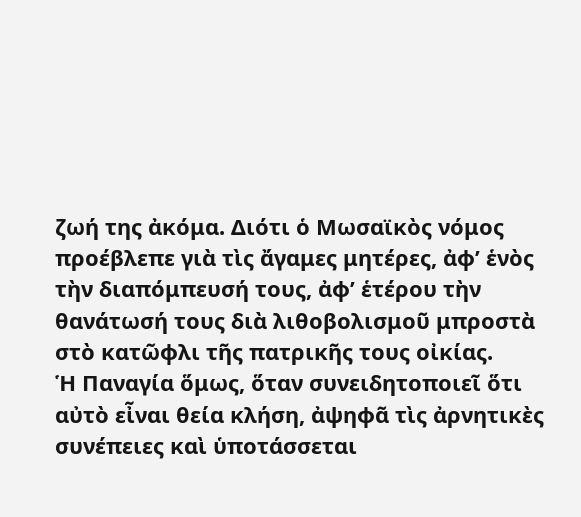ζωή της ἀκόμα. Διότι ὁ Μωσαϊκὸς νόμος προέβλεπε γιὰ τὶς ἄγαμες μητέρες, ἀφ’ ἑνὸς τὴν διαπόμπευσή τους, ἀφ’ ἑτέρου τὴν θανάτωσή τους διὰ λιθοβολισμοῦ μπροστὰ στὸ κατῶφλι τῆς πατρικῆς τους οἰκίας.
Ἡ Παναγία ὅμως, ὅταν συνειδητοποιεῖ ὅτι αὐτὸ εἶναι θεία κλήση, ἀψηφᾶ τὶς ἀρνητικὲς συνέπειες καὶ ὑποτάσσεται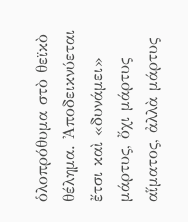ὁλοπρόθυμα στὸ θεϊκὸ θέλημα. Ἀποδεικνύεται ἔτσι καὶ «δυνάμει» μάρτυς, ὄχι μάρτυς αἵματος, ἀλλὰ μάρτυς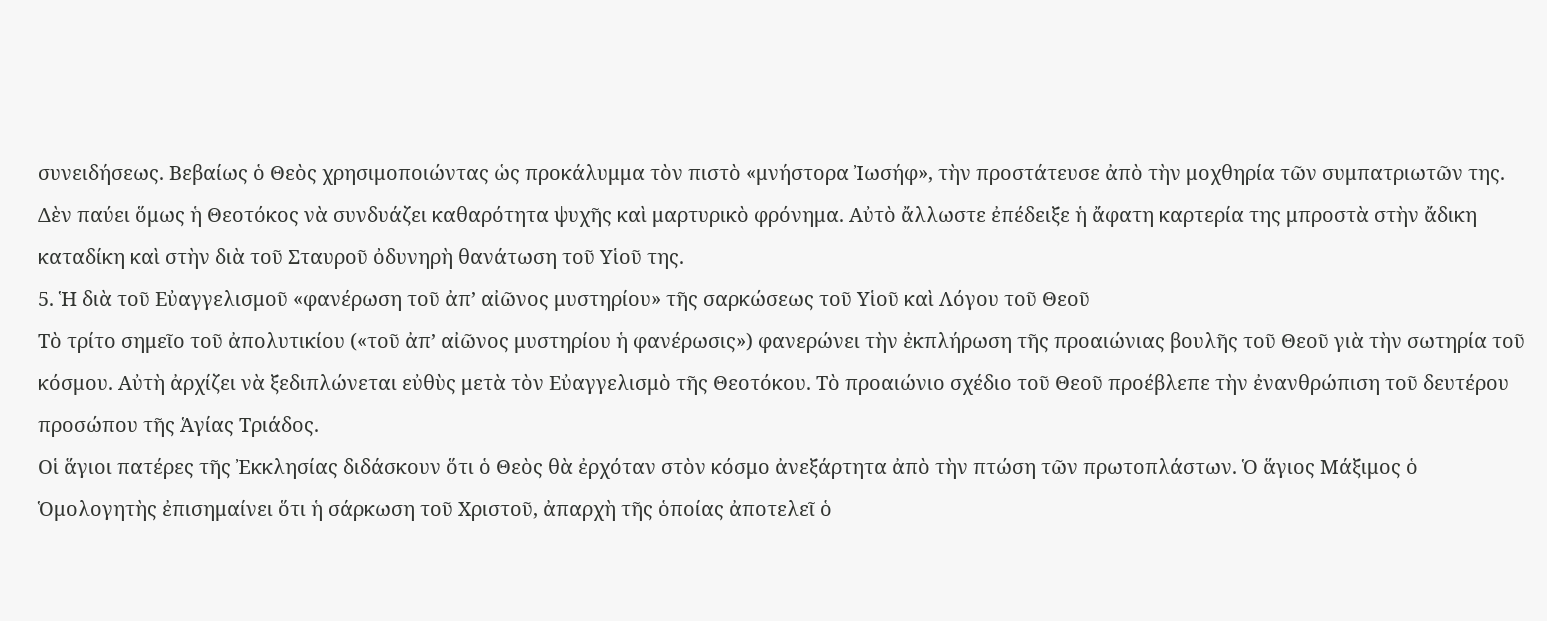συνειδήσεως. Βεβαίως ὁ Θεὸς χρησιμοποιώντας ὡς προκάλυμμα τὸν πιστὸ «μνήστορα Ἰωσήφ», τὴν προστάτευσε ἀπὸ τὴν μοχθηρία τῶν συμπατριωτῶν της. Δὲν παύει ὅμως ἡ Θεοτόκος νὰ συνδυάζει καθαρότητα ψυχῆς καὶ μαρτυρικὸ φρόνημα. Αὐτὸ ἄλλωστε ἐπέδειξε ἡ ἄφατη καρτερία της μπροστὰ στὴν ἄδικη καταδίκη καὶ στὴν διὰ τοῦ Σταυροῦ ὀδυνηρὴ θανάτωση τοῦ Υἱοῦ της.
5. Ἡ διὰ τοῦ Εὐαγγελισμοῦ «φανέρωση τοῦ ἀπ’ αἰῶνος μυστηρίου» τῆς σαρκώσεως τοῦ Υἱοῦ καὶ Λόγου τοῦ Θεοῦ
Τὸ τρίτο σημεῖο τοῦ ἀπολυτικίου («τοῦ ἀπ’ αἰῶνος μυστηρίου ἡ φανέρωσις») φανερώνει τὴν ἐκπλήρωση τῆς προαιώνιας βουλῆς τοῦ Θεοῦ γιὰ τὴν σωτηρία τοῦ κόσμου. Αὐτὴ ἀρχίζει νὰ ξεδιπλώνεται εὐθὺς μετὰ τὸν Εὐαγγελισμὸ τῆς Θεοτόκου. Τὸ προαιώνιο σχέδιο τοῦ Θεοῦ προέβλεπε τὴν ἐνανθρώπιση τοῦ δευτέρου προσώπου τῆς Ἁγίας Τριάδος.
Οἱ ἅγιοι πατέρες τῆς Ἐκκλησίας διδάσκουν ὅτι ὁ Θεὸς θὰ ἐρχόταν στὸν κόσμο ἀνεξάρτητα ἀπὸ τὴν πτώση τῶν πρωτοπλάστων. Ὁ ἅγιος Μάξιμος ὁ Ὁμολογητὴς ἐπισημαίνει ὅτι ἡ σάρκωση τοῦ Χριστοῦ, ἀπαρχὴ τῆς ὁποίας ἀποτελεῖ ὁ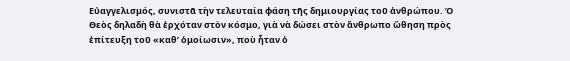Εὐαγγελισμός, συνιστᾶ τὴν τελευταία φάση τῆς δημιουργίας τοῦ ἀνθρώπου. Ὁ Θεὸς δηλαδὴ θὰ ἐρχόταν στὸν κόσμο, γιὰ νὰ δώσει στὸν ἄνθρωπο ὤθηση πρὸς ἐπίτευξη τοῦ «καθ’ ὁμοίωσιν», ποὺ ἦταν ὁ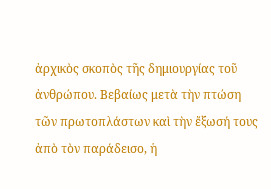ἀρχικὸς σκοπὸς τῆς δημιουργίας τοῦ ἀνθρώπου. Βεβαίως μετὰ τὴν πτώση τῶν πρωτοπλάστων καὶ τὴν ἔξωσή τους ἀπὸ τὸν παράδεισο, ἡ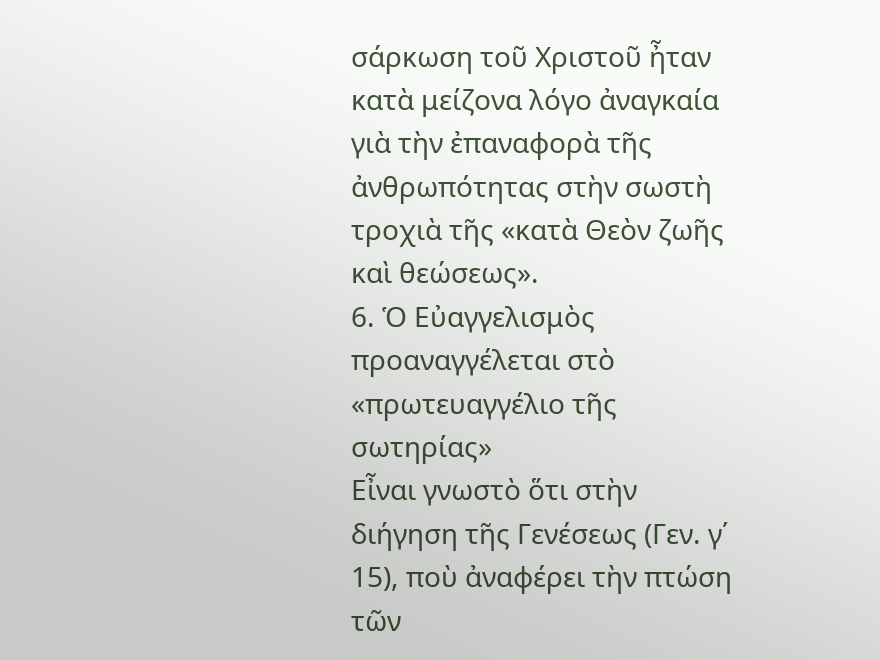σάρκωση τοῦ Χριστοῦ ἦταν κατὰ μείζονα λόγο ἀναγκαία γιὰ τὴν ἐπαναφορὰ τῆς ἀνθρωπότητας στὴν σωστὴ τροχιὰ τῆς «κατὰ Θεὸν ζωῆς καὶ θεώσεως».
6. Ὁ Εὐαγγελισμὸς προαναγγέλεται στὸ «πρωτευαγγέλιο τῆς σωτηρίας»
Εἶναι γνωστὸ ὅτι στὴν διήγηση τῆς Γενέσεως (Γεν. γ΄ 15), ποὺ ἀναφέρει τὴν πτώση τῶν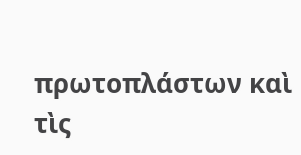πρωτοπλάστων καὶ τὶς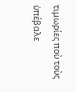τιμωρίες ποὺ τοὺς ὑπέβαλε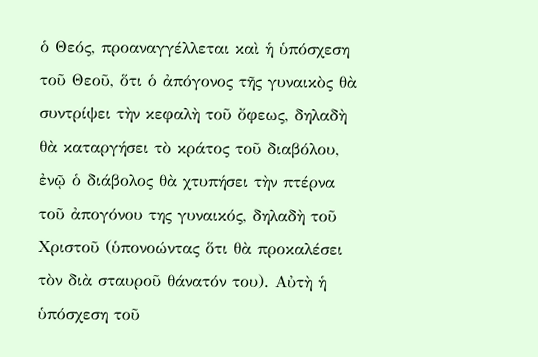ὁ Θεός, προαναγγέλλεται καὶ ἡ ὑπόσχεση τοῦ Θεοῦ, ὅτι ὁ ἀπόγονος τῆς γυναικὸς θὰ συντρίψει τὴν κεφαλὴ τοῦ ὄφεως, δηλαδὴ θὰ καταργήσει τὸ κράτος τοῦ διαβόλου, ἐνῷ ὁ διάβολος θὰ χτυπήσει τὴν πτέρνα τοῦ ἀπογόνου της γυναικός, δηλαδὴ τοῦ Χριστοῦ (ὑπονοώντας ὅτι θὰ προκαλέσει τὸν διὰ σταυροῦ θάνατόν του). Αὐτὴ ἡ ὑπόσχεση τοῦ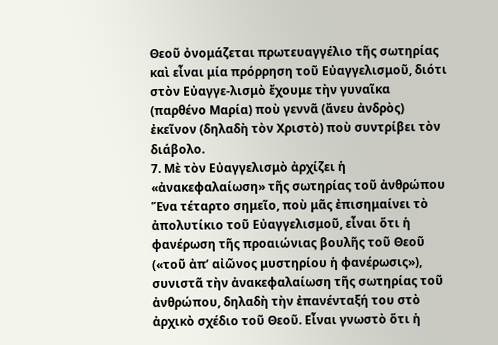Θεοῦ ὀνομάζεται πρωτευαγγέλιο τῆς σωτηρίας καὶ εἶναι μία πρόρρηση τοῦ Εὐαγγελισμοῦ, διότι στὸν Εὐαγγε-λισμὸ ἔχουμε τὴν γυναῖκα (παρθένο Μαρία) ποὺ γεννᾶ (ἄνευ ἀνδρὸς) ἐκεῖνον (δηλαδὴ τὸν Χριστὸ) ποὺ συντρίβει τὸν διάβολο.
7. Μὲ τὸν Εὐαγγελισμὸ ἀρχίζει ἡ «ἀνακεφαλαίωση» τῆς σωτηρίας τοῦ ἀνθρώπου
Ἕνα τέταρτο σημεῖο, ποὺ μᾶς ἐπισημαίνει τὸ ἀπολυτίκιο τοῦ Εὐαγγελισμοῦ, εἶναι ὅτι ἡ φανέρωση τῆς προαιώνιας βουλῆς τοῦ Θεοῦ («τοῦ ἀπ’ αἰῶνος μυστηρίου ἡ φανέρωσις»), συνιστᾶ τὴν ἀνακεφαλαίωση τῆς σωτηρίας τοῦ ἀνθρώπου, δηλαδὴ τὴν ἐπανένταξή του στὸ ἀρχικὸ σχέδιο τοῦ Θεοῦ. Εἶναι γνωστὸ ὅτι ἡ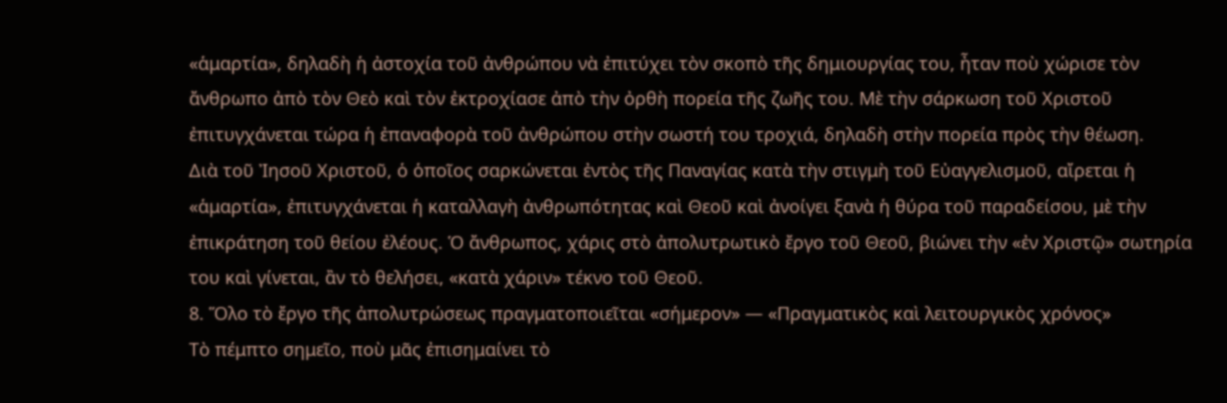«ἁμαρτία», δηλαδὴ ἡ ἀστοχία τοῦ ἀνθρώπου νὰ ἐπιτύχει τὸν σκοπὸ τῆς δημιουργίας του, ἦταν ποὺ χώρισε τὸν ἄνθρωπο ἀπὸ τὸν Θεὸ καὶ τὸν ἐκτροχίασε ἀπὸ τὴν ὀρθὴ πορεία τῆς ζωῆς του. Μὲ τὴν σάρκωση τοῦ Χριστοῦ ἐπιτυγχάνεται τώρα ἡ ἐπαναφορὰ τοῦ ἀνθρώπου στὴν σωστή του τροχιά, δηλαδὴ στὴν πορεία πρὸς τὴν θέωση.
Διὰ τοῦ Ἰησοῦ Χριστοῦ, ὁ ὁποῖος σαρκώνεται ἐντὸς τῆς Παναγίας κατὰ τὴν στιγμὴ τοῦ Εὐαγγελισμοῦ, αἴρεται ἡ «ἁμαρτία», ἐπιτυγχάνεται ἡ καταλλαγὴ ἀνθρωπότητας καὶ Θεοῦ καὶ ἀνοίγει ξανὰ ἡ θύρα τοῦ παραδείσου, μὲ τὴν ἐπικράτηση τοῦ θείου ἐλέους. Ὁ ἄνθρωπος, χάρις στὸ ἀπολυτρωτικὸ ἔργο τοῦ Θεοῦ, βιώνει τὴν «ἐν Χριστῷ» σωτηρία του καὶ γίνεται, ἂν τὸ θελήσει, «κατὰ χάριν» τέκνο τοῦ Θεοῦ.
8. Ὅλο τὸ ἔργο τῆς ἀπολυτρώσεως πραγματοποιεῖται «σήμερον» — «Πραγματικὸς καὶ λειτουργικὸς χρόνος»
Τὸ πέμπτο σημεῖο, ποὺ μᾶς ἐπισημαίνει τὸ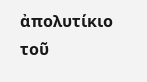ἀπολυτίκιο τοῦ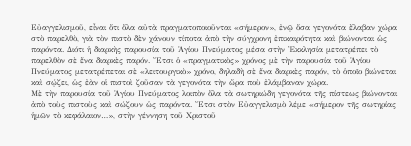Εὐαγγελισμοῦ, εἶναι ὅτι ὅλα αὐτὰ πραγματοποιοῦνται «σήμερον», ἐνῷ ὅσα γεγονότα ἔλαβαν χώρα στὸ παρελθὸ, γιὰ τὸν πιστὸ δὲν χάνουν τίποτα ἀπὸ τὴν σύγχρονη ἐπικαιρότητα καὶ βιώνονται ὡς παρόντα. Διότι ἡ διαρκὴς παρουσία τοῦ Ἁγίου Πνεύματος μέσα στὴν Ἐκκλησία μετατρέπει τὸ παρελθὸν σὲ ἕνα διαρκὲς παρόν. Ἔτσι ὁ «πραγματικὸς» χρόνος μὲ τὴν παρουσία τοῦ Ἁγίου Πνεύματος μετατρέπεται σὲ «λειτουργικὸ» χρόνο, δηλαδὴ σὲ ἕνα διαρκὲς παρόν, τὸ ὁποῖο βιώνεται καὶ σῴζει, ὡς ἐὰν οἱ πιστοὶ ζοῦσαν τὰ γεγονότα τὴν ὥρα ποὺ ἐλάμβαναν χώρα.
Μὲ τὴν παρουσία τοῦ Ἁγίου Πνεύματος λοιπὸν ὅλα τὰ σωτηριώδη γεγονότα τῆς πίστεως βιώνονται ἀπὸ τοὺς πιστοὺς καὶ σώζουν ὡς παρόντα. Ἔτσι στὸν Εὐαγγελισμὸ λέμε «σήμερον τῆς σωτηρίας ἡμῶν τὸ κεφάλαιον…», στὴν γέννηση τοῦ Χριστοῦ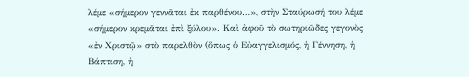λέμε «σήμερον γεννᾶται ἐκ παρθένου…», στὴν Σταύρωσή του λέμε «σήμερον κρεμᾶται ἐπὶ ξύλου». Καὶ ἀφοῦ τὸ σωτηριῶδες γεγονὸς «ἐν Χριστῷ» στὸ παρελθὸν (ὅπως ὁ Εὐαγγελισμός, ἡ Γέννηση, ἡ Βάπτιση, ἡ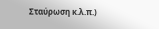Σταύρωση κ.λ.π.)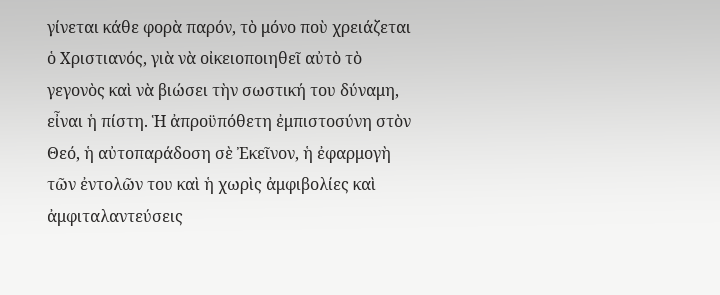γίνεται κάθε φορὰ παρόν, τὸ μόνο ποὺ χρειάζεται ὁ Χριστιανός, γιὰ νὰ οἰκειοποιηθεῖ αὐτὸ τὸ γεγονὸς καὶ νὰ βιώσει τὴν σωστική του δύναμη, εἶναι ἡ πίστη. Ἡ ἀπροϋπόθετη ἐμπιστοσύνη στὸν Θεό, ἡ αὐτοπαράδοση σὲ Ἐκεῖνον, ἡ ἐφαρμογὴ τῶν ἐντολῶν του καὶ ἡ χωρὶς ἀμφιβολίες καὶ ἀμφιταλαντεύσεις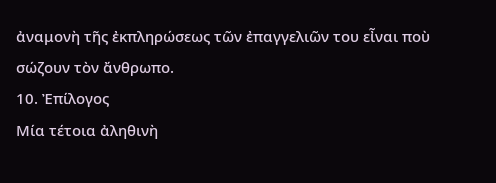ἀναμονὴ τῆς ἐκπληρώσεως τῶν ἐπαγγελιῶν του εἶναι ποὺ σώζουν τὸν ἄνθρωπο.
10. Ἐπίλογος
Μία τέτοια ἀληθινὴ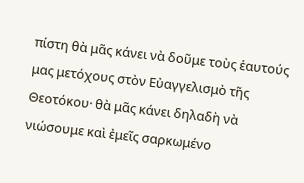πίστη θὰ μᾶς κάνει νὰ δοῦμε τοὺς ἑαυτούς μας μετόχους στὸν Εὐαγγελισμὸ τῆς Θεοτόκου· θὰ μᾶς κάνει δηλαδὴ νὰ νιώσουμε καὶ ἐμεῖς σαρκωμένο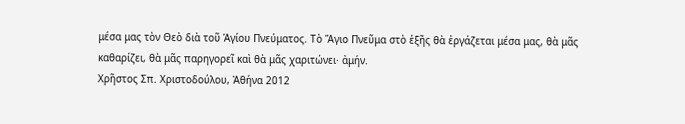μέσα μας τὸν Θεὸ διὰ τοῦ Ἁγίου Πνεύματος. Τὸ Ἅγιο Πνεῦμα στὸ ἑξῆς θὰ ἐργάζεται μέσα μας, θὰ μᾶς καθαρίζει, θὰ μᾶς παρηγορεῖ καὶ θὰ μᾶς χαριτώνει· ἀμήν.
Χρῆστος Σπ. Χριστοδούλου, Ἀθήνα 2012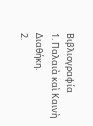Βιβλιογραφία
1. Παλαιὰ καὶ Καινὴ Διαθήκη.
2.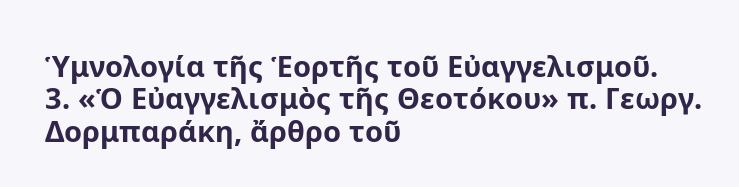Ὑμνολογία τῆς Ἑορτῆς τοῦ Εὐαγγελισμοῦ.
3. «Ὁ Εὐαγγελισμὸς τῆς Θεοτόκου» π. Γεωργ. Δορμπαράκη, ἄρθρο τοῦ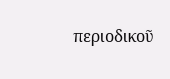περιοδικοῦ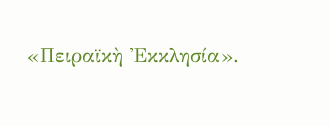«Πειραϊκὴ Ἐκκλησία».